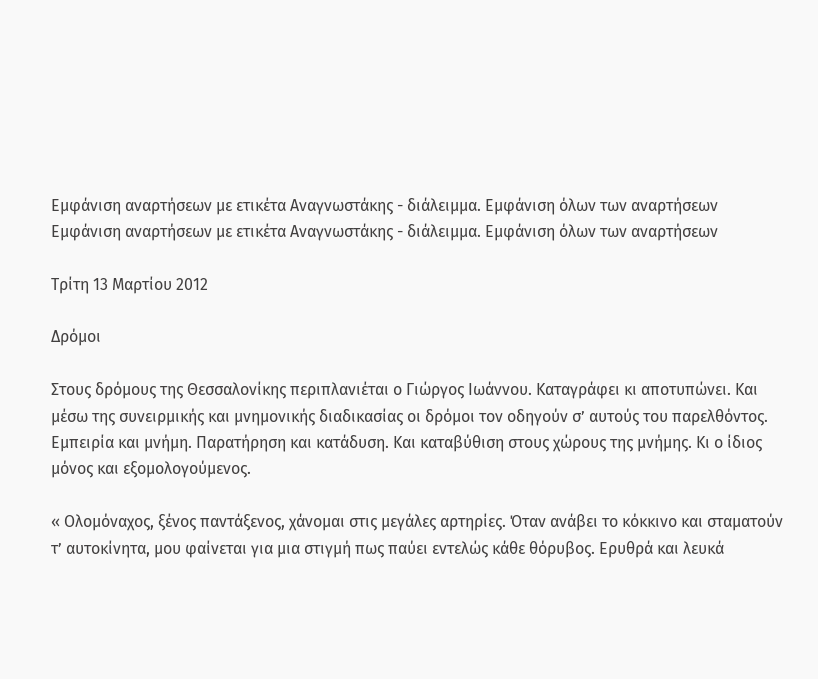Εμφάνιση αναρτήσεων με ετικέτα Αναγνωστάκης - διάλειμμα. Εμφάνιση όλων των αναρτήσεων
Εμφάνιση αναρτήσεων με ετικέτα Αναγνωστάκης - διάλειμμα. Εμφάνιση όλων των αναρτήσεων

Τρίτη 13 Μαρτίου 2012

Δρόμοι

Στους δρόμους της Θεσσαλονίκης περιπλανιέται ο Γιώργος Ιωάννου. Καταγράφει κι αποτυπώνει. Και μέσω της συνειρμικής και μνημονικής διαδικασίας οι δρόμοι τον οδηγούν σ’ αυτούς του παρελθόντος. Εμπειρία και μνήμη. Παρατήρηση και κατάδυση. Και καταβύθιση στους χώρους της μνήμης. Κι ο ίδιος μόνος και εξομολογούμενος.

« Ολομόναχος, ξένος παντάξενος, χάνομαι στις μεγάλες αρτηρίες. Όταν ανάβει το κόκκινο και σταματούν τ’ αυτοκίνητα, μου φαίνεται για μια στιγμή πως παύει εντελώς κάθε θόρυβος. Ερυθρά και λευκά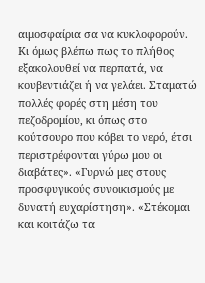αιμοσφαίρια σα να κυκλοφορούν. Κι όμως βλέπω πως το πλήθος εξακολουθεί να περπατά, να κουβεντιάζει ή να γελάει. Σταματώ πολλές φορές στη μέση του πεζοδρομίου, κι όπως στο κούτσουρο που κόβει το νερό, έτσι περιστρέφονται γύρω μου οι διαβάτες». «Γυρνώ μες στους προσφυγικούς συνοικισμούς με δυνατή ευχαρίστηση». «Στέκομαι και κοιτάζω τα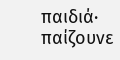παιδιά· παίζουνε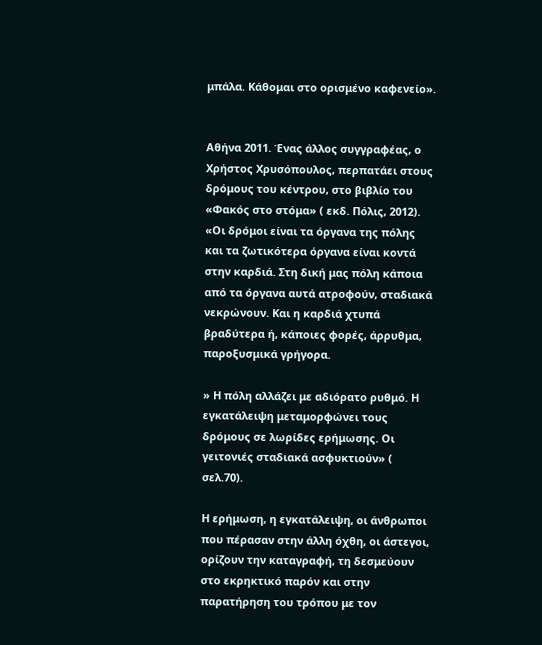μπάλα. Κάθομαι στο ορισμένο καφενείο».


Αθήνα 2011. Ένας άλλος συγγραφέας, ο Χρήστος Χρυσόπουλος, περπατάει στους δρόμους του κέντρου, στο βιβλίο του «Φακός στο στόμα» ( εκδ. Πόλις, 2012). «Οι δρόμοι είναι τα όργανα της πόλης και τα ζωτικότερα όργανα είναι κοντά στην καρδιά. Στη δική μας πόλη κάποια από τα όργανα αυτά ατροφούν, σταδιακά νεκρώνουν. Και η καρδιά χτυπά βραδύτερα ή, κάποιες φορές, άρρυθμα, παροξυσμικά γρήγορα.

» Η πόλη αλλάζει με αδιόρατο ρυθμό. Η εγκατάλειψη μεταμορφώνει τους δρόμους σε λωρίδες ερήμωσης. Οι γειτονιές σταδιακά ασφυκτιούν» ( σελ.70).

Η ερήμωση, η εγκατάλειψη, οι άνθρωποι που πέρασαν στην άλλη όχθη, οι άστεγοι, ορίζουν την καταγραφή, τη δεσμεύουν στο εκρηκτικό παρόν και στην παρατήρηση του τρόπου με τον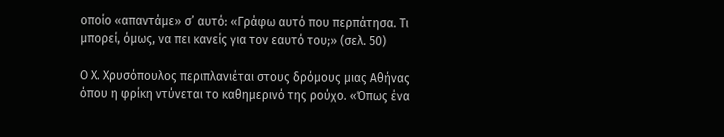οποίο «απαντάμε» σ’ αυτό: «Γράφω αυτό που περπάτησα. Τι μπορεί, όμως, να πει κανείς για τον εαυτό του;» (σελ. 50)

Ο Χ. Χρυσόπουλος περιπλανιέται στους δρόμους μιας Αθήνας όπου η φρίκη ντύνεται το καθημερινό της ρούχο. «Όπως ένα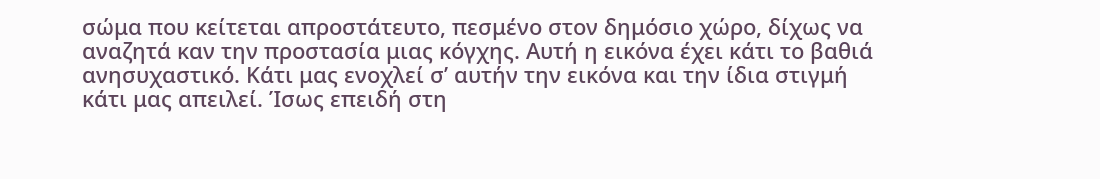σώμα που κείτεται απροστάτευτο, πεσμένο στον δημόσιο χώρο, δίχως να αναζητά καν την προστασία μιας κόγχης. Αυτή η εικόνα έχει κάτι το βαθιά ανησυχαστικό. Κάτι μας ενοχλεί σ’ αυτήν την εικόνα και την ίδια στιγμή κάτι μας απειλεί. Ίσως επειδή στη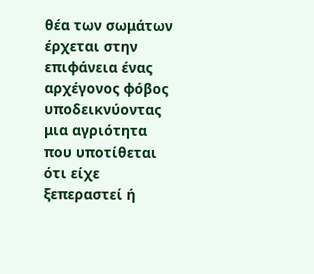θέα των σωμάτων έρχεται στην επιφάνεια ένας αρχέγονος φόβος υποδεικνύοντας μια αγριότητα που υποτίθεται ότι είχε ξεπεραστεί ή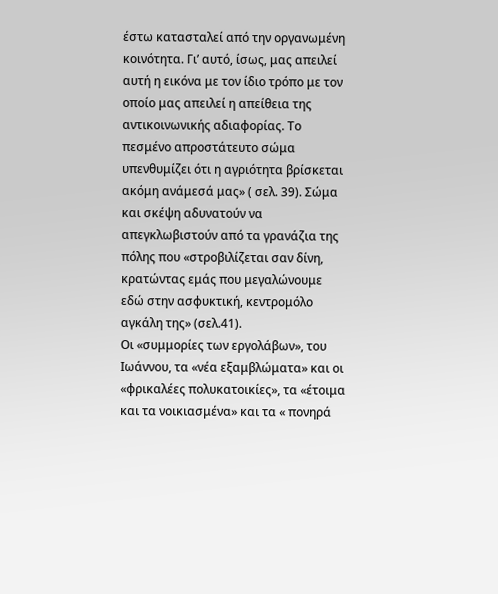έστω κατασταλεί από την οργανωμένη κοινότητα. Γι’ αυτό, ίσως, μας απειλεί αυτή η εικόνα με τον ίδιο τρόπο με τον οποίο μας απειλεί η απείθεια της αντικοινωνικής αδιαφορίας. Το πεσμένο απροστάτευτο σώμα υπενθυμίζει ότι η αγριότητα βρίσκεται ακόμη ανάμεσά μας» ( σελ. 39). Σώμα και σκέψη αδυνατούν να απεγκλωβιστούν από τα γρανάζια της πόλης που «στροβιλίζεται σαν δίνη, κρατώντας εμάς που μεγαλώνουμε εδώ στην ασφυκτική, κεντρομόλο αγκάλη της» (σελ.41).
Οι «συμμορίες των εργολάβων», του Ιωάννου, τα «νέα εξαμβλώματα» και οι «φρικαλέες πολυκατοικίες», τα «έτοιμα και τα νοικιασμένα» και τα « πονηρά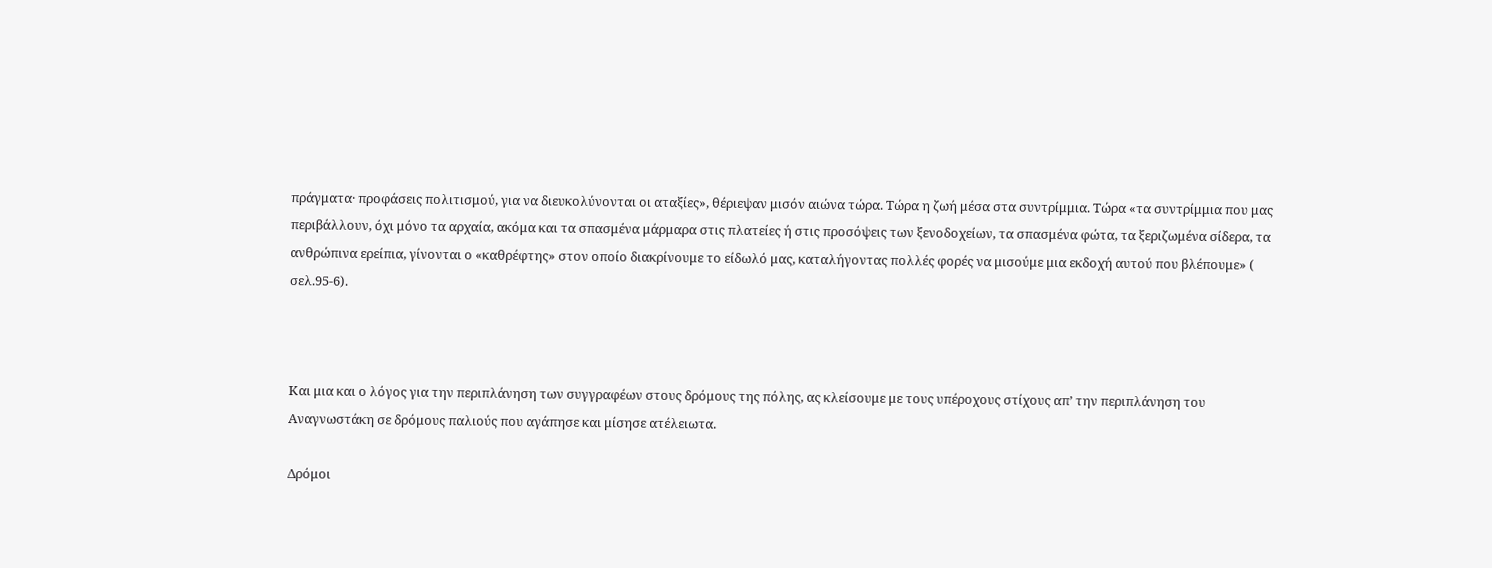πράγματα· προφάσεις πολιτισμού, για να διευκολύνονται οι αταξίες», θέριεψαν μισόν αιώνα τώρα. Τώρα η ζωή μέσα στα συντρίμμια. Τώρα «τα συντρίμμια που μας περιβάλλουν, όχι μόνο τα αρχαία, ακόμα και τα σπασμένα μάρμαρα στις πλατείες ή στις προσόψεις των ξενοδοχείων, τα σπασμένα φώτα, τα ξεριζωμένα σίδερα, τα ανθρώπινα ερείπια, γίνονται ο «καθρέφτης» στον οποίο διακρίνουμε το είδωλό μας, καταλήγοντας πολλές φορές να μισούμε μια εκδοχή αυτού που βλέπουμε» ( σελ.95-6).



Και μια και ο λόγος για την περιπλάνηση των συγγραφέων στους δρόμους της πόλης, ας κλείσουμε με τους υπέροχους στίχους απ’ την περιπλάνηση του Αναγνωστάκη σε δρόμους παλιούς που αγάπησε και μίσησε ατέλειωτα.

Δρόμοι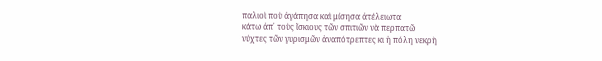παλιοὶ ποὺ ἀγάπησα καὶ μίσησα ἀτέλειωτα
κάτω ἀπ᾿ τοὺς ἴσκιους τῶν σπιτιῶν νὰ περπατῶ
νύχτες τῶν γυρισμῶν ἀναπότρεπτες κι ἡ πόλη νεκρὴ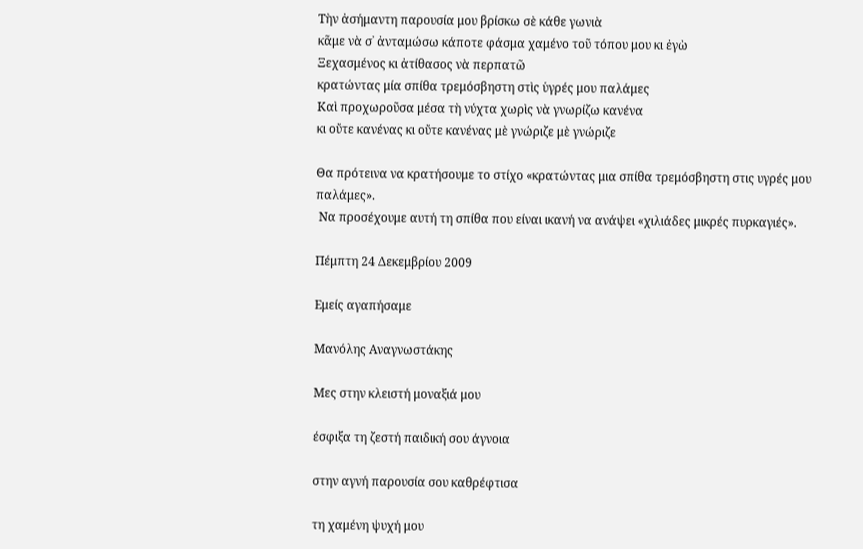Τὴν ἀσήμαντη παρουσία μου βρίσκω σὲ κάθε γωνιὰ
κᾶμε νὰ σ᾿ ἀνταμώσω κάποτε φάσμα χαμένο τοῦ τόπου μου κι ἐγὼ
Ξεχασμένος κι ἀτίθασος νὰ περπατῶ
κρατώντας μία σπίθα τρεμόσβηστη στὶς ὑγρές μου παλάμες
Καὶ προχωροῦσα μέσα τὴ νύχτα χωρὶς νὰ γνωρίζω κανένα
κι οὔτε κανένας κι οὔτε κανένας μὲ γνώριζε μὲ γνώριζε

Θα πρότεινα να κρατήσουμε το στίχο «κρατώντας μια σπίθα τρεμόσβηστη στις υγρές μου παλάμες».
 Να προσέχουμε αυτή τη σπίθα που είναι ικανή να ανάψει «χιλιάδες μικρές πυρκαγιές».

Πέμπτη 24 Δεκεμβρίου 2009

Εμείς αγαπήσαμε

Μανόλης Αναγνωστάκης

Μες στην κλειστή μοναξιά μου

έσφιξα τη ζεστή παιδική σου άγνοια

στην αγνή παρουσία σου καθρέφτισα

τη χαμένη ψυχή μου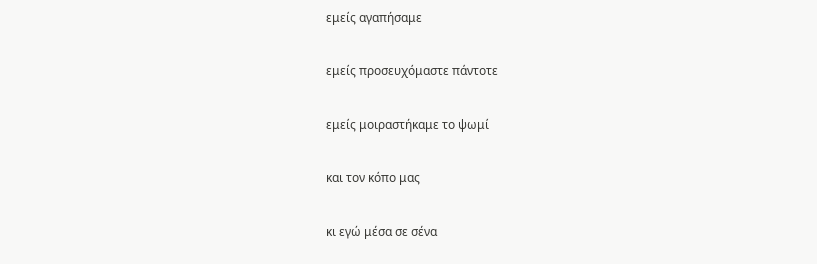εμείς αγαπήσαμε

εμείς προσευχόμαστε πάντοτε

εμείς μοιραστήκαμε το ψωμί

και τον κόπο μας

κι εγώ μέσα σε σένα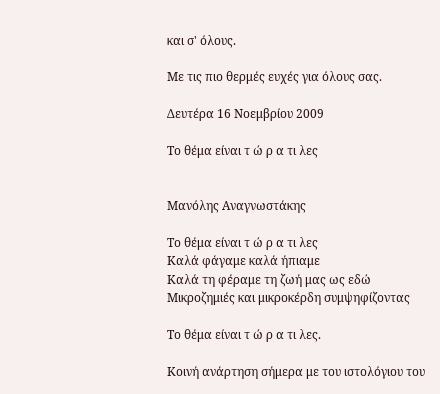και σ' όλους.

Με τις πιο θερμές ευχές για όλους σας.

Δευτέρα 16 Νοεμβρίου 2009

Το θέμα είναι τ ώ ρ α τι λες


Μανόλης Αναγνωστάκης

Το θέμα είναι τ ώ ρ α τι λες
Καλά φάγαμε καλά ήπιαμε
Καλά τη φέραμε τη ζωή μας ως εδώ
Μικροζημιές και μικροκέρδη συμψηφίζοντας

Το θέμα είναι τ ώ ρ α τι λες.

Κοινή ανάρτηση σήμερα με του ιστολόγιου του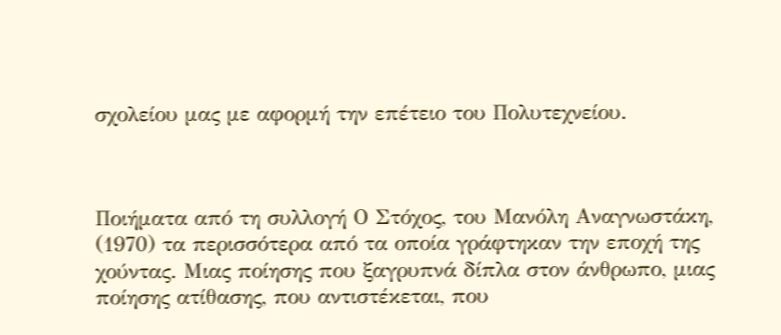σχολείου μας με αφορμή την επέτειο του Πολυτεχνείου.



Ποιήματα από τη συλλογή Ο Στόχος, του Μανόλη Αναγνωστάκη, (1970) τα περισσότερα από τα οποία γράφτηκαν την εποχή της χούντας. Μιας ποίησης που ξαγρυπνά δίπλα στον άνθρωπο, μιας ποίησης ατίθασης, που αντιστέκεται, που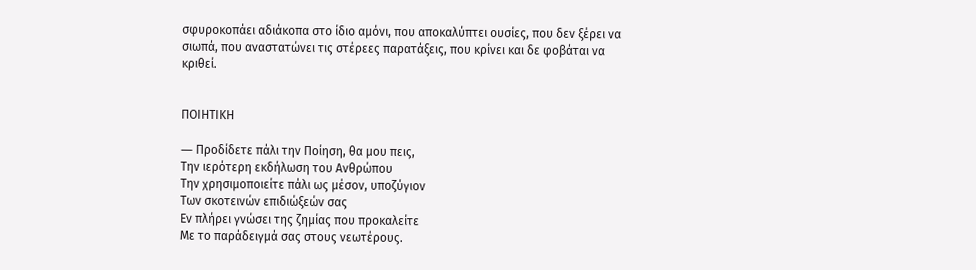σφυροκοπάει αδιάκοπα στο ίδιο αμόνι, που αποκαλύπτει ουσίες, που δεν ξέρει να σιωπά, που αναστατώνει τις στέρεες παρατάξεις, που κρίνει και δε φοβάται να κριθεί.


ΠΟΙΗΤΙΚΗ

― Προδίδετε πάλι την Ποίηση, θα μου πεις,
Tην ιερότερη εκδήλωση του Aνθρώπου
Tην χρησιμοποιείτε πάλι ως μέσον, υποζύγιον
Tων σκοτεινών επιδιώξεών σας
Eν πλήρει γνώσει της ζημίας που προκαλείτε
Mε το παράδειγμά σας στους νεωτέρους.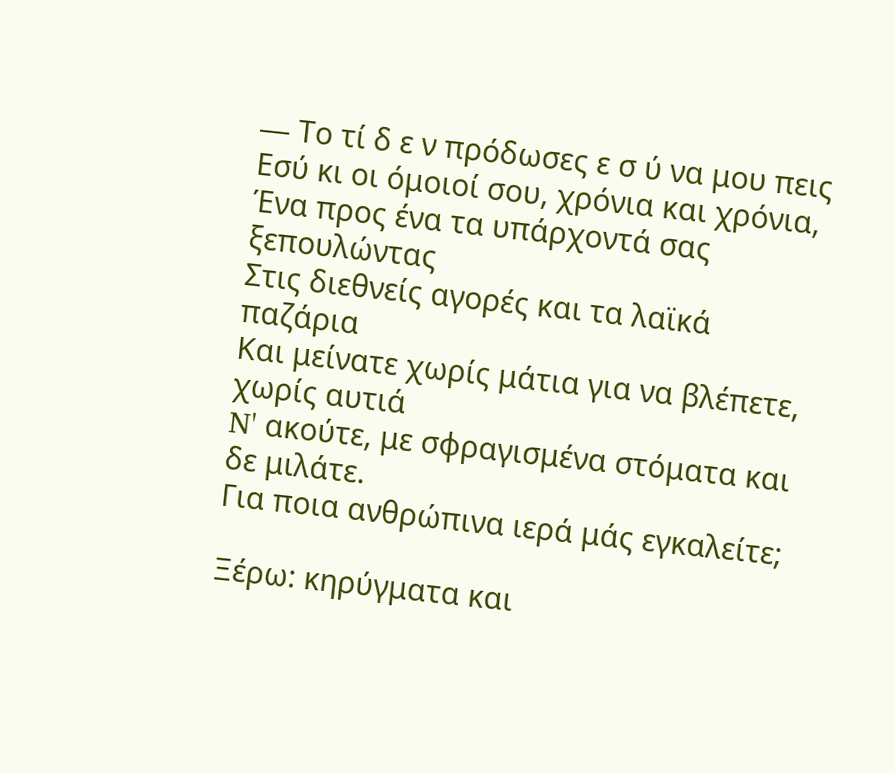― Tο τί δ ε ν πρόδωσες ε σ ύ να μου πεις
Eσύ κι οι όμοιοί σου, χρόνια και χρόνια,
Ένα προς ένα τα υπάρχοντά σας ξεπουλώντας
Στις διεθνείς αγορές και τα λαϊκά παζάρια
Kαι μείνατε χωρίς μάτια για να βλέπετε, χωρίς αυτιά
N' ακούτε, με σφραγισμένα στόματα και δε μιλάτε.
Για ποια ανθρώπινα ιερά μάς εγκαλείτε;

Ξέρω: κηρύγματα και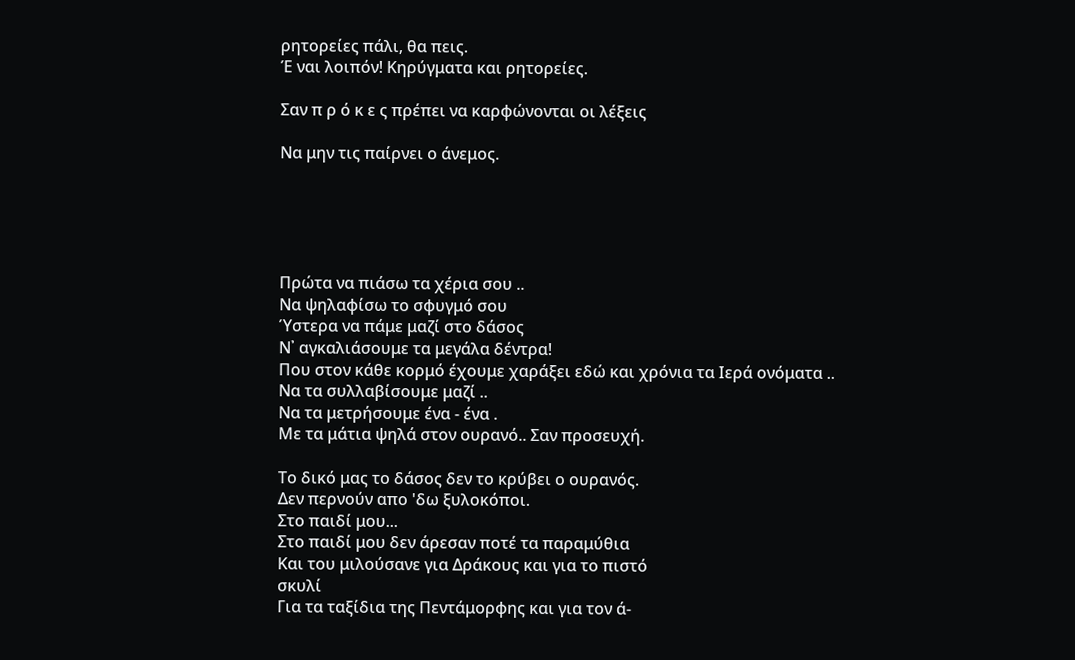ρητορείες πάλι, θα πεις.
Έ ναι λοιπόν! Kηρύγματα και ρητορείες.

Σαν π ρ ό κ ε ς πρέπει να καρφώνονται οι λέξεις

Nα μην τις παίρνει ο άνεμος.





Πρώτα να πιάσω τα χέρια σου ..
Να ψηλαφίσω το σφυγμό σου
Ύστερα να πάμε μαζί στο δάσος
Ν᾿ αγκαλιάσουμε τα μεγάλα δέντρα!
Που στον κάθε κορμό έχουμε χαράξει εδώ και χρόνια τα Ιερά ονόματα ..
Να τα συλλαβίσουμε μαζί ..
Να τα μετρήσουμε ένα - ένα .
Με τα μάτια ψηλά στον ουρανό.. Σαν προσευχή.

Το δικό μας το δάσος δεν το κρύβει ο ουρανός.
Δεν περνούν απο 'δω ξυλοκόποι.
Στο παιδί μου...
Στο παιδί μου δεν άρεσαν ποτέ τα παραμύθια
Και του μιλούσανε για Δράκους και για το πιστό
σκυλί
Για τα ταξίδια της Πεντάμορφης και για τον ά-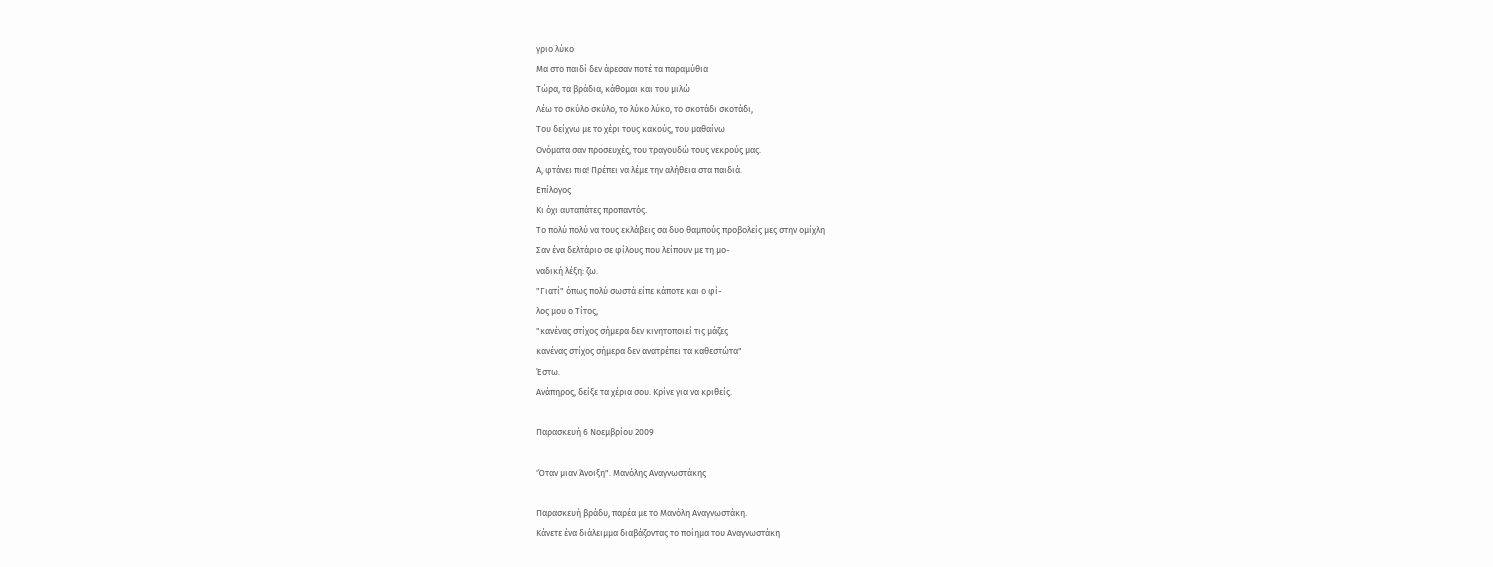γριο λύκο
Μα στο παιδί δεν άρεσαν ποτέ τα παραμύθια
Τώρα, τα βράδια, κάθομαι και του μιλώ
Λέω το σκύλο σκύλο, το λύκο λύκο, το σκοτάδι σκοτάδι,
Του δείχνω με το χέρι τους κακούς, του μαθαίνω
Ονόματα σαν προσευχές, του τραγουδώ τους νεκρούς μας.
Α, φτάνει πια! Πρέπει να λέμε την αλήθεια στα παιδιά.
Επίλογος
Κι όχι αυταπάτες προπαντός.
Το πολύ πολύ να τους εκλάβεις σα δυο θαμπούς προβολείς μες στην ομίχλη
Σαν ένα δελτάριο σε φίλους που λείπουν με τη μο-
ναδική λέξη: ζω.
"Γιατί" όπως πολύ σωστά είπε κάποτε και ο φί-
λος μου ο Τίτος,
"κανένας στίχος σήμερα δεν κινητοποιεί τις μάζες
κανένας στίχος σήμερα δεν ανατρέπει τα καθεστώτα"
Έστω.
Ανάπηρος, δείξε τα χέρια σου. Κρίνε για να κριθείς.

Παρασκευή 6 Νοεμβρίου 2009

'Όταν μιαν Άνοιξη". Μανόλης Αναγνωστάκης

Παρασκευή βράδυ, παρέα με το Μανόλη Αναγνωστάκη.
Κάνετε ένα διάλειμμα διαβάζοντας το ποίημα του Αναγνωστάκη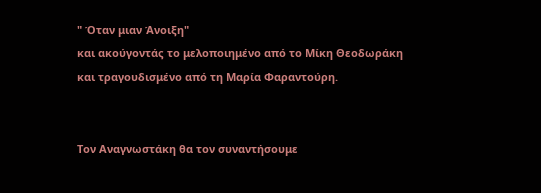" Όταν μιαν Άνοιξη"
και ακούγοντάς το μελοποιημένο από το Μίκη Θεοδωράκη
και τραγουδισμένο από τη Μαρία Φαραντούρη.


Τον Αναγνωστάκη θα τον συναντήσουμε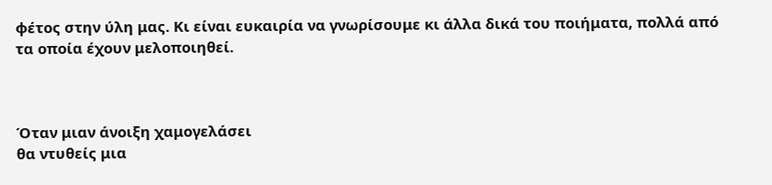φέτος στην ύλη μας. Κι είναι ευκαιρία να γνωρίσουμε κι άλλα δικά του ποιήματα, πολλά από τα οποία έχουν μελοποιηθεί.



Όταν μιαν άνοιξη χαμογελάσει
θα ντυθείς μια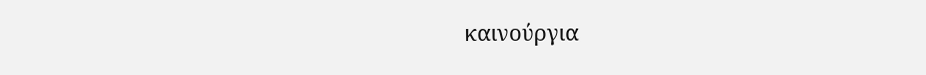καινούργια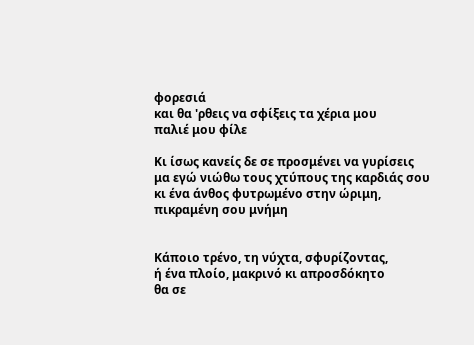φορεσιά
και θα 'ρθεις να σφίξεις τα χέρια μου
παλιέ μου φίλε

Κι ίσως κανείς δε σε προσμένει να γυρίσεις
μα εγώ νιώθω τους χτύπους της καρδιάς σου
κι ένα άνθος φυτρωμένο στην ώριμη,
πικραμένη σου μνήμη


Κάποιο τρένο, τη νύχτα, σφυρίζοντας,
ή ένα πλοίο, μακρινό κι απροσδόκητο
θα σε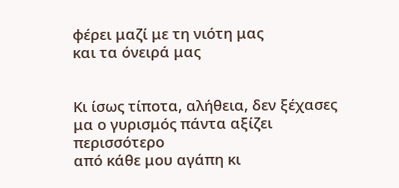φέρει μαζί με τη νιότη μας
και τα όνειρά μας


Κι ίσως τίποτα, αλήθεια, δεν ξέχασες
μα ο γυρισμός πάντα αξίζει περισσότερο
από κάθε μου αγάπη κι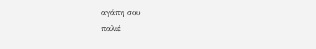αγάπη σου
παλιέ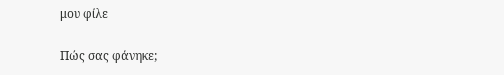μου φίλε

Πώς σας φάνηκε;